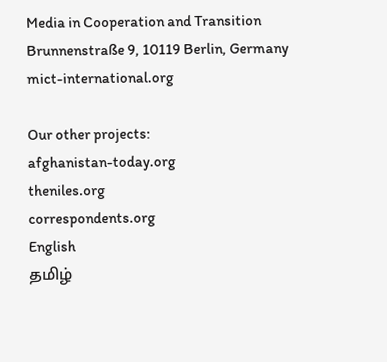Media in Cooperation and Transition
Brunnenstraße 9, 10119 Berlin, Germany
mict-international.org

Our other projects:
afghanistan-today.org
theniles.org
correspondents.org
English
தமிழ்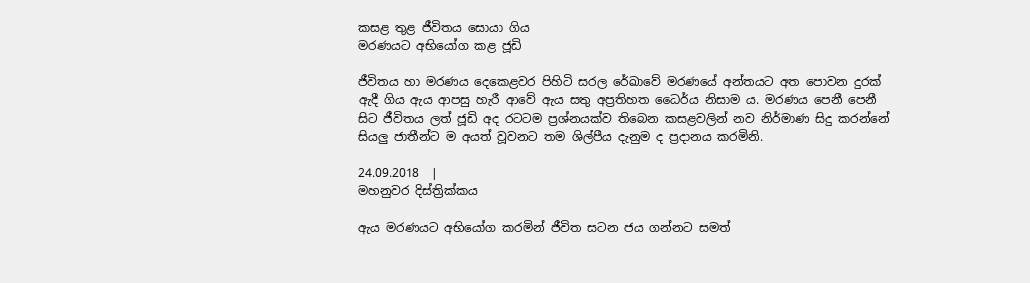කසළ තුළ ජීවිතය සොයා ගිය
මරණයට අභියෝග කළ ජූඩි

ජීවිතය හා මරණය දෙකෙළවර පිහිටි සරල රේඛාවේ මරණයේ අන්තයට අත පොවන දුරක් ඇදී ගිය ඇය ආපසු හැරී ආවේ ඇය සතු අප්‍රතිහත ධෛර්ය නිසාම ය. මරණය පෙනී පෙනී සිට ජීවිතය ලත් ජූඩි අද රටටම ප්‍රශ්නයක්ව තිබෙන කසළවලින් නව නිර්මාණ සිදු කරන්නේ සියලු ජාතීන්ට ම අයත් වූවනට තම ශිල්පීය දැනුම ද ප්‍රදානය කරමිනි.

24.09.2018  |
මහනුවර දිස්ත්‍රික්කය

ඇය මරණයට අභියෝග කරමින් ජීවිත සටන ජය ගන්නට සමත්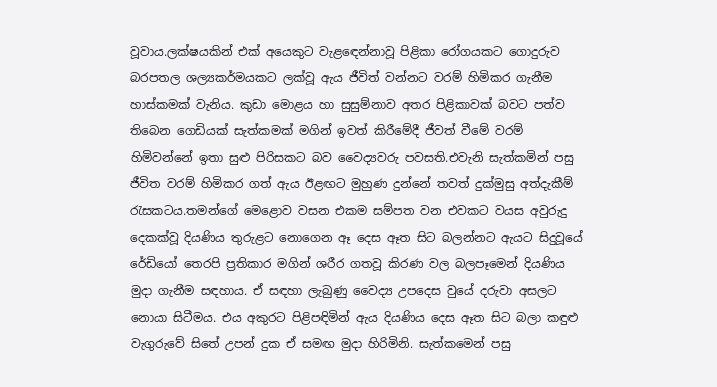වූවාය.ලක්ෂයකින් එක් අයෙකුට වැළඳෙන්නාවූ පිළිකා රෝගයකට ගොදුරුව බරපතල ශල්‍යකර්මයකට ලක්වූ ඇය ජීවිත් වන්නට වරම් හිමිකර ගැනීම හාස්කමක් වැනිය. කුඩා මොළය හා සුසුම්නාව අතර පිළිකාවක් බවට පත්ව තිබෙන ගෙඩියක් සැත්කමක් මගින් ඉවත් කිරීමේදී ජීවත් වීමේ වරම් හිමිවන්නේ ඉතා සුළු පිරිසකට බව වෛද්‍යවරු පවසති.එවැනි සැත්කමින් පසු ජීවිත වරම් හිමිකර ගත් ඇය ඊළඟට මුහුණ දුන්නේ තවත් දුක්මුසු අත්දැකීම් රැසකටය.තමන්ගේ මෙළොව වසන එකම සම්පත වන එවකට වයස අවුරුදු දෙකක්වූ දියණිය තුරුළට නොගෙන ඈ දෙස ඈත සිට බලන්නට ඇයට සිදුවූයේ රේඩියෝ තෙරපි ප්‍රතිකාර මගින් ශරීර ගතවූ කිරණ වල බලපෑමෙන් දියණිය මුදා ගැනීම සඳහාය. ඒ සඳහා ලැබුණු වෛද්‍ය උපදෙස වුයේ දරුවා අසලට නොයා සිටීමය. එය අකුරට පිළිපඳිමින් ඇය දියණිය දෙස ඈත සිට බලා කඳුළු වැගුරුවේ සිතේ උපන් දුක ඒ සමඟ මුදා හිරිමිනි. සැත්කමෙන් පසු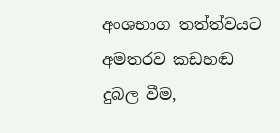අංශභාග තත්ත්වයට අමතරව කඩහඬ දුබල වීම,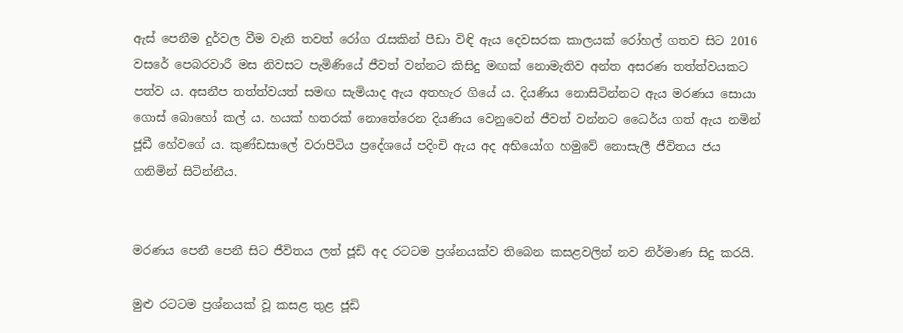ඇස් පෙනීම දුර්වල වීම වැනි තවත් රෝග රැසකින් පීඩා විඳි ඇය දෙවසරක කාලයක් රෝහල් ගතව සිට 2016 වසරේ පෙබරවාරී මස නිවසට පැමිණියේ ජීවත් වන්නට කිසිදු මඟක් නොමැතිව අන්ත අසරණ තත්ත්වයකට පත්ව ය. අසනීප තත්ත්වයත් සමඟ සැමියාද ඇය අතහැර ගියේ ය. දියණිය නොසිටින්නට ඇය මරණය සොයා ගොස් බොහෝ කල් ය. හයක් හතරක් නොතේරෙන දියණිය වෙනුවෙන් ජීවත් වන්නට ධෛර්ය ගත් ඇය නමින් ජූඩී හේවගේ ය. කුණ්ඩසාලේ වරාපිටිය ප්‍රදේශයේ පදිංචි ඇය අද අභියෝග හමුවේ නොසැලී ජීවිතය ජය ගනිමින් සිටින්නීය.


මරණය පෙනී පෙනී සිට ජීවිතය ලත් ජූඩි අද රටටම ප්‍රශ්නයක්ව තිබෙන කසළවලින් නව නිර්මාණ සිදු කරයි.

මුළු රටටම ප්‍රශ්නයක් වූ කසළ තුළ ජූඩි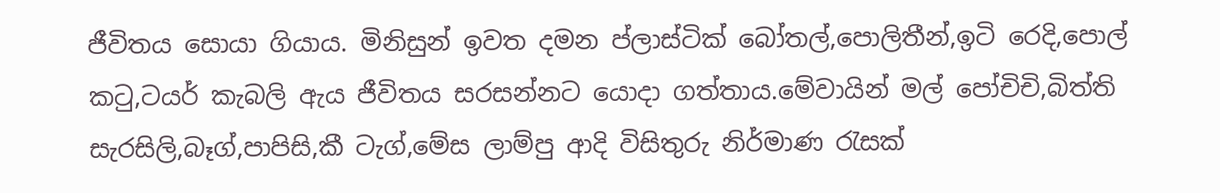ජීවිතය සොයා ගියාය. මිනිසුන් ඉවත දමන ප්ලාස්ටික් බෝතල්,පොලිතීන්,ඉටි රෙදි,පොල් කටු,ටයර් කැබලි ඇය ජීවිතය සරසන්නට යොදා ගත්තාය.මේවායින් මල් පෝචිචි,බිත්ති සැරසිලි,බෑග්,පාපිසි,කී ටැග්,මේස ලාම්පු ආදි විසිතුරු නිර්මාණ රැසක්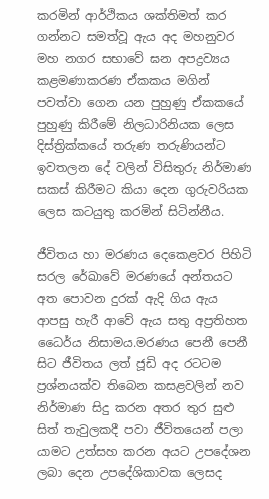කරමින් ආර්ථිකය ශක්තිමත් කර ගන්නට සමත්වූ ඇය අද මහනුවර මහ නගර සභාවේ ඝන අපද්‍රව්‍යය කළමණාකරණ ඒකකය මගින් පවත්වා ගෙන යන පුහුණු ඒකකයේ පුහුණු කිරීමේ නිලධාරිනියක ලෙස දිස්ත්‍රික්කයේ තරුණ තරුණියන්ට ඉවතලන දේ වලින් විසිතුරු නිර්මාණ සකස් කිරීමට කියා දෙන ගුරුවරියක ලෙස කටයුතු කරමින් සිටින්නීය.

ජීවිතය හා මරණය දෙකෙළවර පිහිටි සරල රේඛාවේ මරණයේ අන්තයට අත පොවන දුරක් ඇදි ගිය ඇය ආපසු හැරී ආවේ ඇය සතු අප්‍රතිහත ධෛර්ය නිසාමය.මරණය පෙනී පෙනී සිට ජීවිතය ලත් ජූඩි අද රටටම ප්‍රශ්නයක්ව තිබෙන කසළවලින් නව නිර්මාණ සිදු කරන අතර තුර සුළු සිත් තැවුලකදී පවා ජීවිතයෙන් පලා යාමට උත්සහ කරන අයට උපදේශන ලබා දෙන උපදේශිකාවක ලෙසද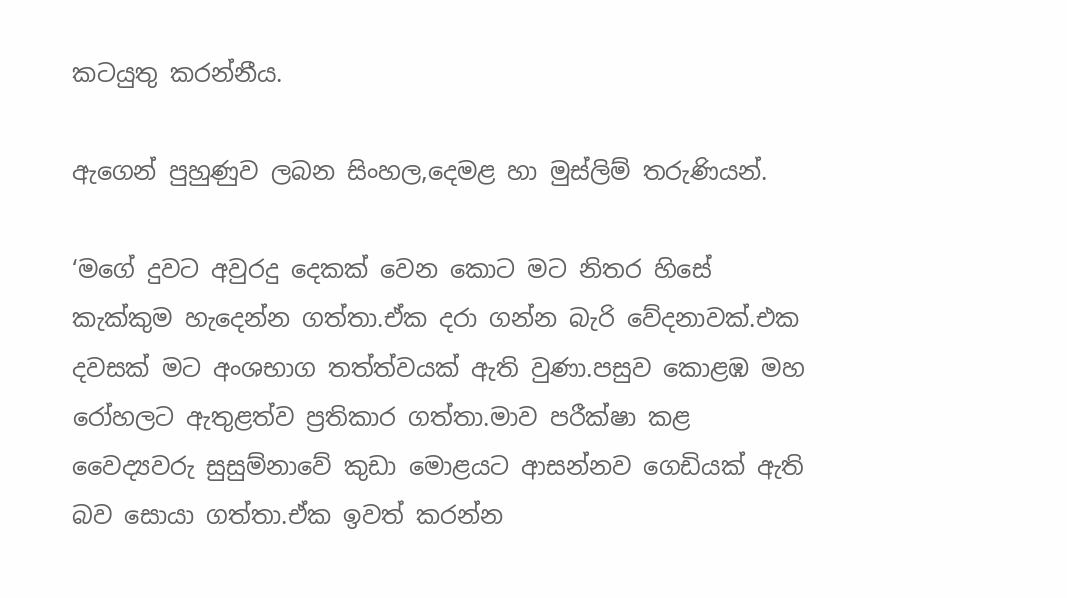කටයුතු කරන්නීය.

ඇගෙන් පුහුණුව ලබන සිංහල,දෙමළ හා මුස්ලිම් තරුණියන්.

‘මගේ දුවට අවුරදු දෙකක් වෙන කොට මට නිතර හිසේ කැක්කුම හැදෙන්න ගත්තා.ඒක දරා ගන්න බැරි වේදනාවක්.එක දවසක් මට අංශභාග තත්ත්වයක් ඇති වුණා.පසුව කොළඹ මහ රෝහලට ඇතුළත්ව ප්‍රතිකාර ගත්තා.මාව පරීක්ෂා කළ වෛද්‍යවරු සුසුම්නාවේ කුඩා මොළයට ආසන්නව ගෙඩියක් ඇති බව සොයා ගත්තා.ඒක ඉවත් කරන්න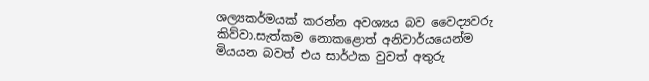ශල්‍යකර්මයක් කරන්න අවශ්‍යය බව වෛද්‍යවරු කිව්වා.සැත්කම නොකළොත් අනිවාර්යයෙන්ම මියයන බවත් එය සාර්ථක වුවත් අතුරු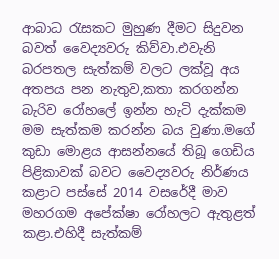ආබාධ රැසකට මුහුණ දීමට සිදුවන බවත් වෛද්‍යවරු කිව්වා.එවැනි බරපතල සැත්කම් වලට ලක්වූ අය අතපය පන නැතුව,කතා කරගන්න බැරිව රෝහලේ ඉන්න හැටි දැක්කම මම සැත්කම කරන්න බය වුණා.මගේ කුඩා මොළය ආසන්නයේ තිබූ ගෙඩිය පිළිකාවක් බවට වෛද්‍යවරු නිර්ණය කළාට පස්සේ 2014 වසරේදී මාව මහරගම අපේක්ෂා රෝහලට ඇතුළත් කළා.එහිදී සැත්කම්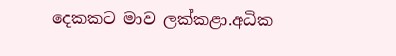දෙකකට මාව ලක්කළා.අධික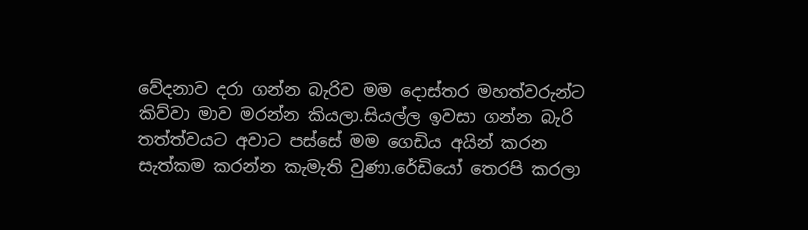වේදනාව දරා ගන්න බැරිව මම දොස්තර මහත්වරුන්ට කිව්වා මාව මරන්න කියලා.සියල්ල ඉවසා ගන්න බැරි තත්ත්වයට අවාට පස්සේ මම ගෙඩිය අයින් කරන සැත්කම කරන්න කැමැති වුණා.රේඩියෝ තෙරපි කරලා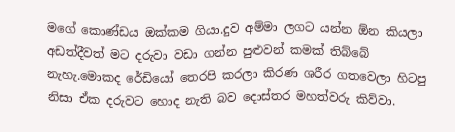මගේ කොණ්ඩය ඔක්කම ගියා.දුව අම්මා ලගට යන්න ඕන කියලා අඩත්දීවත් මට දරුවා වඩා ගන්න පුළුවන් කමක් තිබ්බේ නැහැ.මොකද රේඩියෝ තෙරපි කරලා කිරණ ශරීර ගතවෙලා හිටපු නිසා ඒක දරුවට හොද නැති බව දොස්තර මහත්වරු කිව්වා.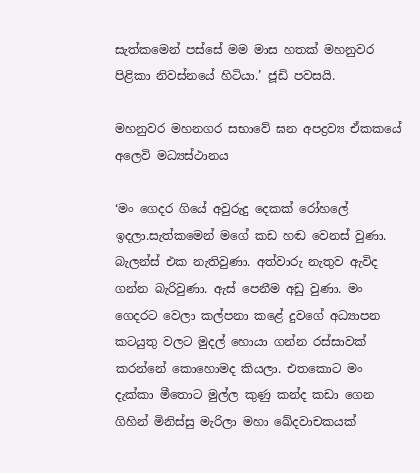සැත්කමෙන් පස්සේ මම මාස හතක් මහනුවර පිළිකා නිවස්නයේ හිටියා.’ ජූඩි පවසයි.

මහනුවර මහනගර සභාවේ ඝන අපද්‍රව්‍ය ඒකකයේ අලෙවි මධ්‍යස්ථානය

‘මං ගෙදර ගියේ අවුරුදු දෙකක් රෝහලේ ඉදලා.සැත්කමෙන් මගේ කඩ හඬ වෙනස් වුණා. බැලන්ස් එක නැතිවුණා. අත්වාරු නැතුව ඇවිද ගන්න බැරිවුණා. ඇස් පෙනීම අඩු වුණා. මං ගෙදරට වෙලා කල්පනා කළේ දුවගේ අධ්‍යාපන කටයුතු වලට මුදල් හොයා ගන්න රස්සාවක් කරන්නේ කොහොමද කියලා. එතකොට මං දැක්කා මීතොට මුල්ල කුණු කන්ද කඩා ගෙන ගිහින් මිනිස්සු මැරිලා මහා ඛේදවාචකයක්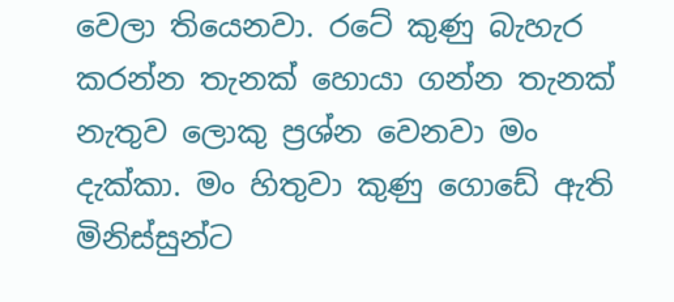වෙලා තියෙනවා. රටේ කුණු බැහැර කරන්න තැනක් හොයා ගන්න තැනක් නැතුව ලොකු ප්‍රශ්න වෙනවා මං දැක්කා. මං හිතුවා කුණු ගොඩේ ඇති මිනිස්සුන්ට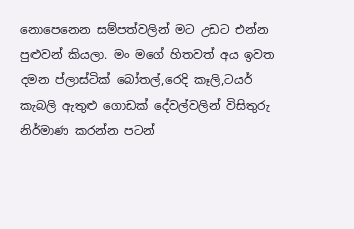නොපෙනෙන සම්පත්වලින් මට උඩට එන්න පුළුවන් කියලා. මං මගේ හිතවත් අය ඉවත දමන ප්ලාස්ටික් බෝතල්,රෙදි කෑලි,ටයර් කැබලි ඇතුළු ගොඩක් දේවල්වලින් විසිතුරු නිර්මාණ කරන්න පටන්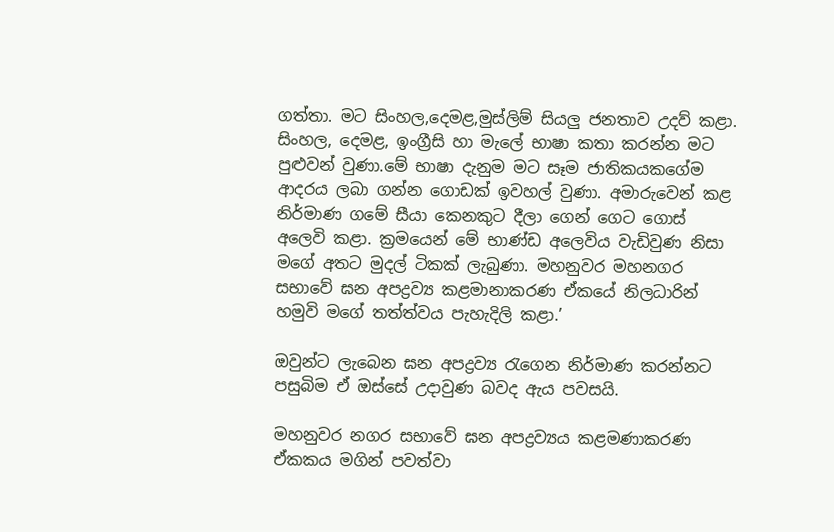ගත්තා. මට සිංහල,දෙමළ,මුස්ලිම් සියලු ජනතාව උදව් කළා. සිංහල, දෙමළ, ඉංග්‍රීසි හා මැලේ භාෂා කතා කරන්න මට පුළුවන් වුණා.මේ භාෂා දැනුම මට සෑම ජාතිකයකගේම ආදරය ලබා ගන්න ගොඩක් ඉවහල් වුණා. අමාරුවෙන් කළ නිර්මාණ ගමේ සීයා කෙනකුට දීලා ගෙන් ගෙට ගොස් අ‍ලෙවි කළා. ක්‍රමයෙන් මේ භාණ්ඩ අලෙවිය වැඩිවුණ නිසා මගේ අතට මුදල් ටිකක් ලැබුණා. මහනුවර මහනගර සභාවේ ඝන අපද්‍රව්‍ය කළමානාකරණ ඒකයේ නිලධාරින් හමුවි මගේ තත්ත්වය පැහැදිලි කළා.’

ඔවුන්ට ලැබෙන ඝන අපද්‍රව්‍ය රැගෙන නිර්මාණ කරන්නට පසුබිම ඒ ඔස්සේ උදාවුණ බවද ඇය පවසයි.

මහනුවර නගර සභාවේ ඝන අපද්‍රව්‍යය කළමණාකරණ ඒකකය මගින් පවත්වා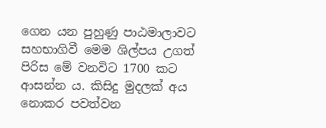ගෙන යන පුහුණු පාඨමාලාවට සහභාගිවී මෙම ශිල්පය උගත් පිරිස මේ වනවිට 1700 කට ආසන්න ය. කිසිදු මුදලක් අය නොකර පවත්වන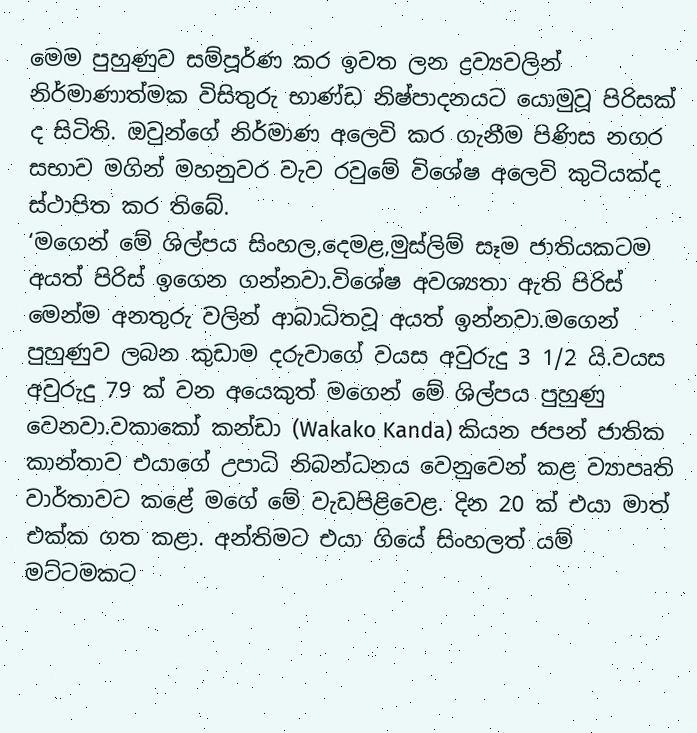මෙම පුහුණුව සම්පූර්ණ කර ඉවත ලන ද්‍රව්‍යවලින් නිර්මාණාත්මක විසිතුරු භාණ්ඩ නිෂ්පාදනයට යොමුවූ පිරිසක් ද සිටිති. ඔවුන්ගේ නිර්මාණ අලෙවි කර ගැනීම පිණිස නගර සභාව මගින් මහනුවර වැව රවුමේ විශේෂ අලෙවි කුටියක්ද ස්ථාපිත කර තිබේ.
‘මගෙන් මේ ශිල්පය සිංහල,දෙමළ,මුස්ලිම් සෑම ජාතියකටම අයත් පිරිස් ඉගෙන ගන්නවා.විශේෂ අවශ්‍යතා ඇති පිරිස් මෙන්ම අනතුරු වලින් ආබාධිතවූ අයත් ඉන්නවා.මගෙන් පුහුණුව ලබන කුඩාම දරුවාගේ වයස අවුරුදු 3 1/2 යි.වයස අවුරුදු 79 ක් වන අයෙකුත් මගෙන් මේ ශිල්පය පුහුණු වෙනවා.වකාකෝ කන්ඩා (Wakako Kanda) කියන ජපන් ජාතික කාන්තාව එයාගේ උපාධි නිබන්ධනය වෙනුවෙන් කළ ව්‍යාපෘති වාර්තාවට කළේ මගේ මේ වැඩපිළිවෙළ. දින 20 ක් එයා මාත් එක්ක ගත කළා. අන්තිමට එයා ගියේ සිංහලත් යම් මට්ටමකට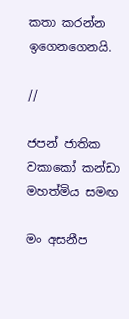කතා කරන්න ඉගෙනගෙනයි.

//

ජපන් ජාතික වකාකෝ කන්ඩා මහත්මිය සමඟ

මං අසනීප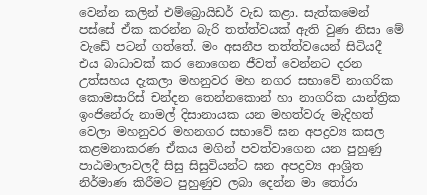වෙන්න කලින් එම්බ්‍රොයිඩර් වැඩ කළා. සැත්කමෙන් පස්සේ ඒක කරන්න බැරි තත්ත්වයක් ඇති වුණ නිසා මේ වැඩේ පටන් ගත්තේ. මං අසනීප තත්ත්වයෙන් සිටියදී එය බාධාවක් කර නොගෙන ජීවත් වෙන්නට දරන උත්සහය දැකලා මහනුවර මහ නගර සභාවේ නාගරික කොමසාරිස් චන්දන තෙන්නකොන් හා නාගරික යාන්ත්‍රික ඉංජිනේරු නාමල් දිසානායක යන මහත්වරු මැදිහත් වෙලා මහනුවර මහනගර සභාවේ ඝන අපද්‍රව්‍ය කසල කළමනාකරණ ඒකය මගින් පවත්වාගෙන යන පුහුණු පාඨමාලාවලදී සිසු සිසුවියන්ට ඝන අපද්‍රව්‍ය ආශ්‍රිත නිර්මාණ කිරීමට පුහුණුව ලබා දෙන්න මා තෝරා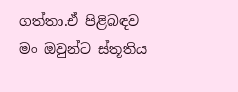ගත්තා.ඒ පිළිබඳව මං ඔවුන්ට ස්තූතිය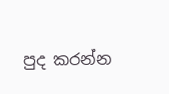පුද කරන්න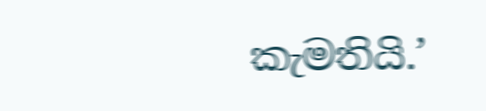කැමතියි.’